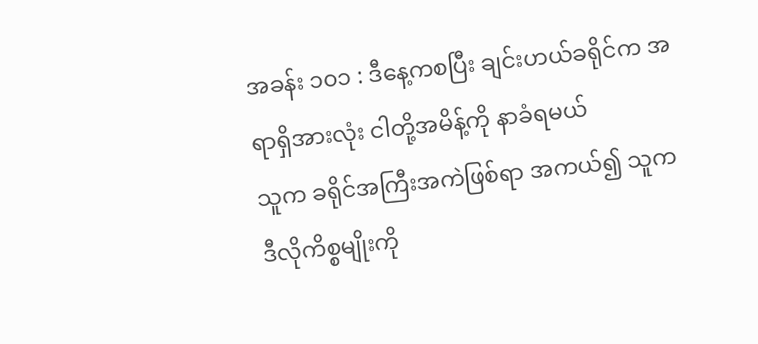အခန်း ၁၀၁ : ဒီနေ့ကစပြီး ချင်းဟယ်ခရိုင်က အရာရှိအားလုံး ငါတို့အမိန့်ကို နာခံရမယ်
သူက ခရိုင်အကြီးအကဲဖြစ်ရာ အကယ်၍ သူက ဒီလိုကိစ္စမျိုးကို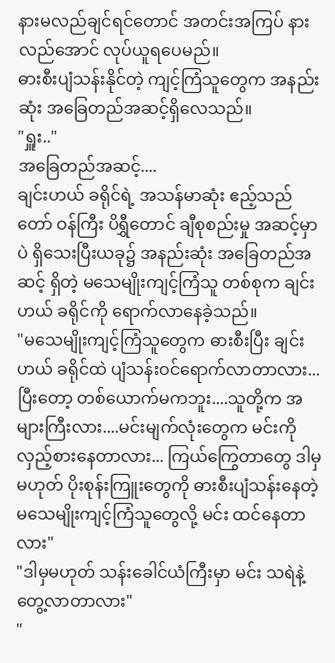နားမလည်ချင်ရင်တောင် အတင်းအကြပ် နားလည်အောင် လုပ်ယူရပေမည်။
ဓားစီးပျံသန်းနိုင်တဲ့ ကျင့်ကြံသူတွေက အနည်းဆုံး အခြေတည်အဆင့်ရှိလေသည်။
"ရှူး.."
အခြေတည်အဆင့်....
ချင်းဟယ် ခရိုင်ရဲ့ အသန်မာဆုံး ဧည့်သည်တော် ဝန်ကြီး ပိရွှီတောင် ချီစုစည်းမှု အဆင့်မှာပဲ ရှိသေးပြီးယခု၌ အနည်းဆုံး အခြေတည်အဆင့် ရှိတဲ့ မသေမျိုးကျင့်ကြံသူ တစ်စုက ချင်းဟယ် ခရိုင်ကို ရောက်လာနေခဲ့သည်။
"မသေမျိုးကျင့်ကြံသူတွေက ဓားစီးပြီး ချင်းဟယ် ခရိုင်ထဲ ပျံသန်းဝင်ရောက်လာတာလား... ပြီးတော့ တစ်ယောက်မကဘူး....သူတို့က အများကြီးလား....မင်းမျက်လုံးတွေက မင်းကို လှည့်စားနေတာလား... ကြယ်ကြွေတာတွေ ဒါမှမဟုတ် ပိုးစုန်းကြူးတွေကို ဓားစီးပျံသန်းနေတဲ့ မသေမျိုးကျင့်ကြံသူတွေလို့ မင်း ထင်နေတာလား"
"ဒါမှမဟုတ် သန်းခေါင်ယံကြီးမှာ မင်း သရဲနဲ့ တွေ့လာတာလား"
"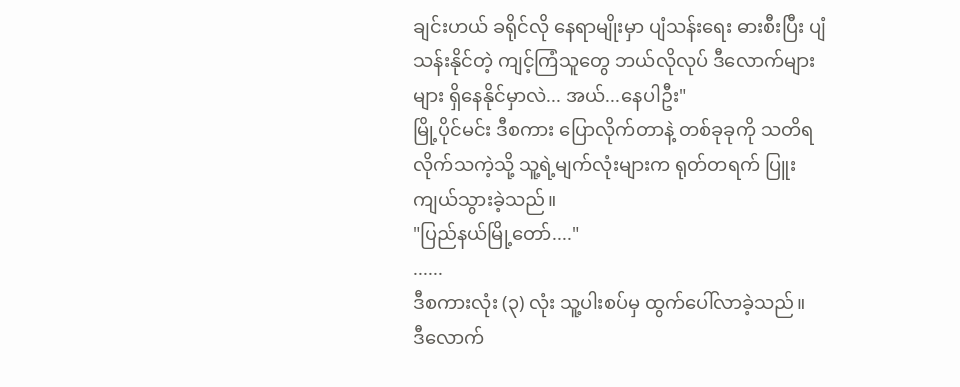ချင်းဟယ် ခရိုင်လို နေရာမျိုးမှာ ပျံသန်းရေး ဓားစီးပြီး ပျံသန်းနိုင်တဲ့ ကျင့်ကြံသူတွေ ဘယ်လိုလုပ် ဒီလောက်များများ ရှိနေနိုင်မှာလဲ... အယ်...နေပါဦး"
မြို့ပိုင်မင်း ဒီစကား ပြောလိုက်တာနဲ့ တစ်ခုခုကို သတိရလိုက်သကဲ့သို့ သူ့ရဲ့မျက်လုံးများက ရုတ်တရက် ပြူးကျယ်သွားခဲ့သည်။
"ပြည်နယ်မြို့တော်...."
......
ဒီစကားလုံး (၃) လုံး သူ့ပါးစပ်မှ ထွက်ပေါ်လာခဲ့သည်။
ဒီလောက်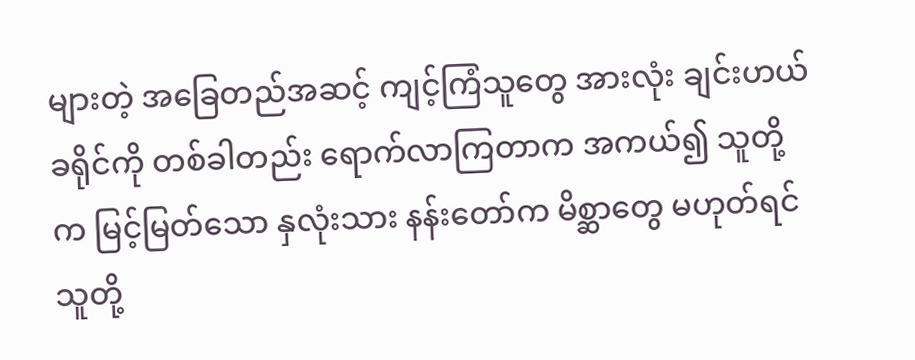များတဲ့ အခြေတည်အဆင့် ကျင့်ကြံသူတွေ အားလုံး ချင်းဟယ် ခရိုင်ကို တစ်ခါတည်း ရောက်လာကြတာက အကယ်၍ သူတို့က မြင့်မြတ်သော နှလုံးသား နန်းတော်က မိစ္ဆာတွေ မဟုတ်ရင် သူတို့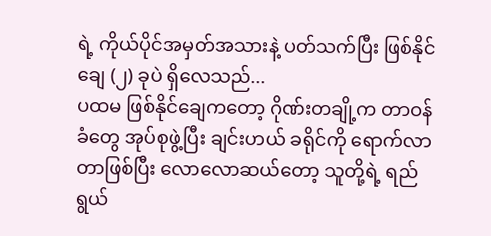ရဲ့ ကိုယ်ပိုင်အမှတ်အသားနဲ့ ပတ်သက်ပြီး ဖြစ်နိုင်ချေ (၂) ခုပဲ ရှိလေသည်...
ပထမ ဖြစ်နိုင်ချေကတော့ ဂိုဏ်းတချို့က တာဝန်ခံတွေ အုပ်စုဖွဲ့ပြီး ချင်းဟယ် ခရိုင်ကို ရောက်လာတာဖြစ်ပြီး လောလောဆယ်တော့ သူတို့ရဲ့ ရည်ရွယ်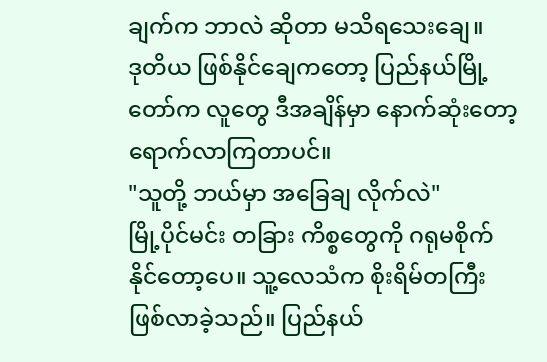ချက်က ဘာလဲ ဆိုတာ မသိရသေးချေ။
ဒုတိယ ဖြစ်နိုင်ချေကတော့ ပြည်နယ်မြို့တော်က လူတွေ ဒီအချိန်မှာ နောက်ဆုံးတော့ ရောက်လာကြတာပင်။
"သူတို့ ဘယ်မှာ အခြေချ လိုက်လဲ"
မြို့ပိုင်မင်း တခြား ကိစ္စတွေကို ဂရုမစိုက်နိုင်တော့ပေ။ သူ့လေသံက စိုးရိမ်တကြီး ဖြစ်လာခဲ့သည်။ ပြည်နယ်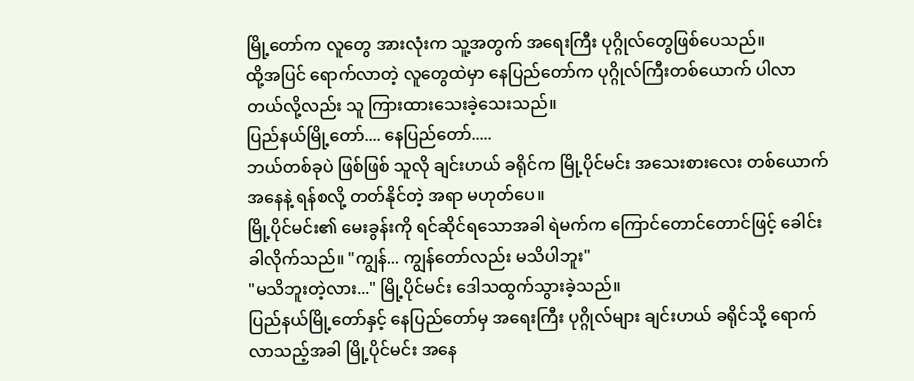မြို့တော်က လူတွေ အားလုံးက သူ့အတွက် အရေးကြီး ပုဂ္ဂိုလ်တွေဖြစ်ပေသည်။
ထို့အပြင် ရောက်လာတဲ့ လူတွေထဲမှာ နေပြည်တော်က ပုဂ္ဂိုလ်ကြီးတစ်ယောက် ပါလာတယ်လို့လည်း သူ ကြားထားသေးခဲ့သေးသည်။
ပြည်နယ်မြို့တော်.... နေပြည်တော်.....
ဘယ်တစ်ခုပဲ ဖြစ်ဖြစ် သူလို ချင်းဟယ် ခရိုင်က မြို့ပိုင်မင်း အသေးစားလေး တစ်ယောက် အနေနဲ့ ရန်စလို့ တတ်နိုင်တဲ့ အရာ မဟုတ်ပေ။
မြို့ပိုင်မင်း၏ မေးခွန်းကို ရင်ဆိုင်ရသောအခါ ရဲမက်က ကြောင်တောင်တောင်ဖြင့် ခေါင်းခါလိုက်သည်။ "ကျွန်... ကျွန်တော်လည်း မသိပါဘူး"
"မသိဘူးတဲ့လား..." မြို့ပိုင်မင်း ဒေါသထွက်သွားခဲ့သည်။
ပြည်နယ်မြို့တော်နှင့် နေပြည်တော်မှ အရေးကြီး ပုဂ္ဂိုလ်များ ချင်းဟယ် ခရိုင်သို့ ရောက်လာသည့်အခါ မြို့ပိုင်မင်း အနေ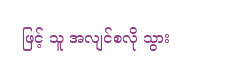ဖြင့် သူ အလျင်စလို သွား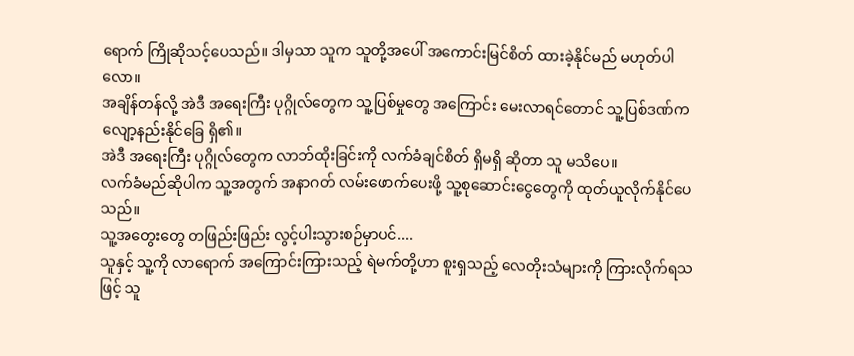ရောက် ကြိုဆိုသင့်ပေသည်။ ဒါမှသာ သူက သူတို့အပေါ် အကောင်းမြင်စိတ် ထားခဲ့နိုင်မည် မဟုတ်ပါလော။
အချိန်တန်လို့ အဲဒီ အရေးကြီး ပုဂ္ဂိုလ်တွေက သူ့ပြစ်မှုတွေ အကြောင်း မေးလာရင်တောင် သူ့ပြစ်ဒဏ်က လျော့နည်းနိုင်ခြေ ရှိ၏။
အဲဒီ အရေးကြီး ပုဂ္ဂိုလ်တွေက လာဘ်ထိုးခြင်းကို လက်ခံချင်စိတ် ရှိမရှိ ဆိုတာ သူ မသိပေ။
လက်ခံမည်ဆိုပါက သူ့အတွက် အနာဂတ် လမ်းဖောက်ပေးဖို့ သူ့စုဆောင်းငွေတွေကို ထုတ်ယူလိုက်နိုင်ပေသည်။
သူ့အတွေးတွေ တဖြည်းဖြည်း လွင့်ပါးသွားစဉ်မှာပင်....
သူနှင့် သူ့ကို လာရောက် အကြောင်းကြားသည့် ရဲမက်တို့ဟာ စူးရှသည့် လေတိုးသံများကို ကြားလိုက်ရသဖြင့် သူ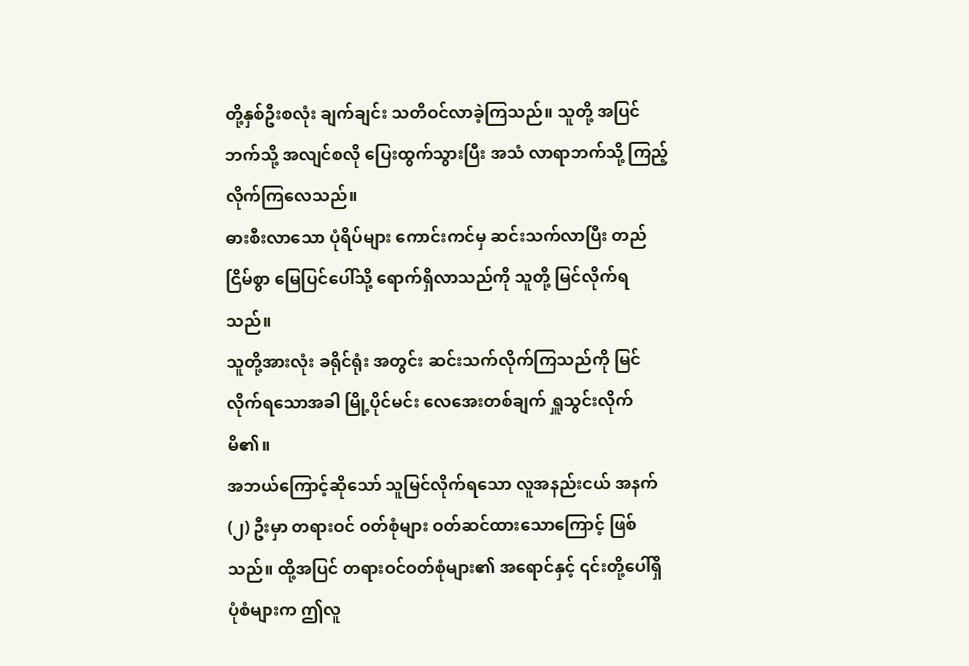တို့နှစ်ဦးစလုံး ချက်ချင်း သတိဝင်လာခဲ့ကြသည်။ သူတို့ အပြင်ဘက်သို့ အလျင်စလို ပြေးထွက်သွားပြီး အသံ လာရာဘက်သို့ ကြည့်လိုက်ကြလေသည်။
ဓားစီးလာသော ပုံရိပ်များ ကောင်းကင်မှ ဆင်းသက်လာပြီး တည်ငြိမ်စွာ မြေပြင်ပေါ်သို့ ရောက်ရှိလာသည်ကို သူတို့ မြင်လိုက်ရသည်။
သူတို့အားလုံး ခရိုင်ရုံး အတွင်း ဆင်းသက်လိုက်ကြသည်ကို မြင်လိုက်ရသောအခါ မြို့ပိုင်မင်း လေအေးတစ်ချက် ရှူသွင်းလိုက်မိ၏။
အဘယ်ကြောင့်ဆိုသော် သူမြင်လိုက်ရသော လူအနည်းငယ် အနက် (၂) ဦးမှာ တရားဝင် ဝတ်စုံများ ဝတ်ဆင်ထားသောကြောင့် ဖြစ်သည်။ ထို့အပြင် တရားဝင်ဝတ်စုံများ၏ အရောင်နှင့် ၎င်းတို့ပေါ်ရှိ ပုံစံများက ဤလူ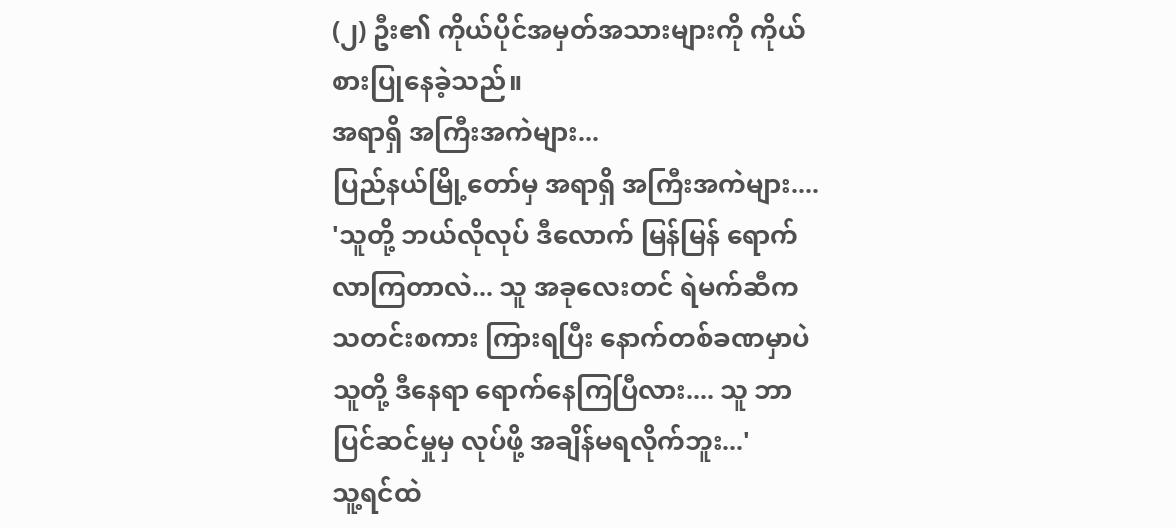(၂) ဦး၏ ကိုယ်ပိုင်အမှတ်အသားများကို ကိုယ်စားပြုနေခဲ့သည်။
အရာရှိ အကြီးအကဲများ...
ပြည်နယ်မြို့တော်မှ အရာရှိ အကြီးအကဲများ....
'သူတို့ ဘယ်လိုလုပ် ဒီလောက် မြန်မြန် ရောက်လာကြတာလဲ... သူ အခုလေးတင် ရဲမက်ဆီက သတင်းစကား ကြားရပြီး နောက်တစ်ခဏမှာပဲ သူတို့ ဒီနေရာ ရောက်နေကြပြီလား.... သူ ဘာပြင်ဆင်မှုမှ လုပ်ဖို့ အချိန်မရလိုက်ဘူး...'
သူ့ရင်ထဲ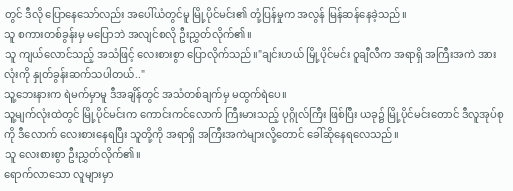တွင် ဒီလို ပြောနေသော်လည်း အပေါ်ယံတွင်မူ မြို့ပိုင်မင်း၏ တုံ့ပြန်မှုက အလွန် မြန်ဆန်နေခဲ့သည်။
သူ စကားတစ်ခွန်းမှ မပြောဘဲ အလျင်စလို ဦးညွှတ်လိုက်၏။
သူ ကျယ်လောင်သည့် အသံဖြင့် လေးစားစွာ ပြောလိုက်သည်။"ချင်းဟယ် မြို့ပိုင်မင်း ဝူချီလီက အရာရှိ အကြီးအကဲ အားလုံးကို နှုတ်ခွန်းဆက်သပါတယ်.."
သူ့ဘေးနားက ရဲမက်မှာမူ ဒီအချိန်တွင် အသံတစ်ချက်မှ မထွက်ရဲပေ။
သူ့မျက်လုံးထဲတွင် မြို့ပိုင်မင်းက ကောင်းကင်လောက် ကြီးမားသည့် ပုဂ္ဂိုလ်ကြီး ဖြစ်ပြီး ယခု၌ မြို့ပိုင်မင်းတောင် ဒီလူအုပ်စုကို ဒီလောက် လေးစားနေရပြီး သူတို့ကို အရာရှိ အကြီးအကဲများလို့တောင် ခေါ်ဆိုနေရလေသည်။
သူ လေးစားစွာ ဦးညွှတ်လိုက်၏။
ရောက်လာသော လူများမှာ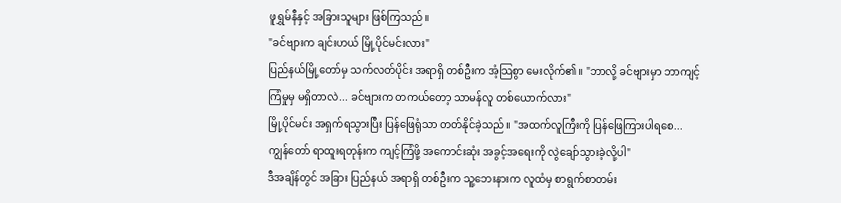ဖူရွှမ်နီနှင့် အခြားသူများ ဖြစ်ကြသည်။
"ခင်ဗျားက ချင်းဟယ် မြို့ပိုင်မင်းလား"
ပြည်နယ်မြို့တော်မှ သက်လတ်ပိုင်း အရာရှိ တစ်ဦးက အံ့သြစွာ မေးလိုက်၏။ "ဘာလို့ ခင်ဗျားမှာ ဘာကျင့်ကြံမှုမှ မရှိတာလဲ... ခင်ဗျားက တကယ်တော့ သာမန်လူ တစ်ယောက်လား"
မြို့ပိုင်မင်း အရှက်ရသွားပြီး ပြန်ဖြေရုံသာ တတ်နိုင်ခဲ့သည်။ "အထက်လူကြီးကို ပြန်ဖြေကြားပါရစေ... ကျွန်တော် ရာထူးရတုန်းက ကျင့်ကြံဖို့ အကောင်းဆုံး အခွင့်အရေးကို လွဲချော်သွားခဲ့လို့ပါ"
ဒီအချိန်တွင် အခြား ပြည်နယ် အရာရှိ တစ်ဦးက သူ့ဘေးနားက လူထံမှ စာရွက်စာတမ်း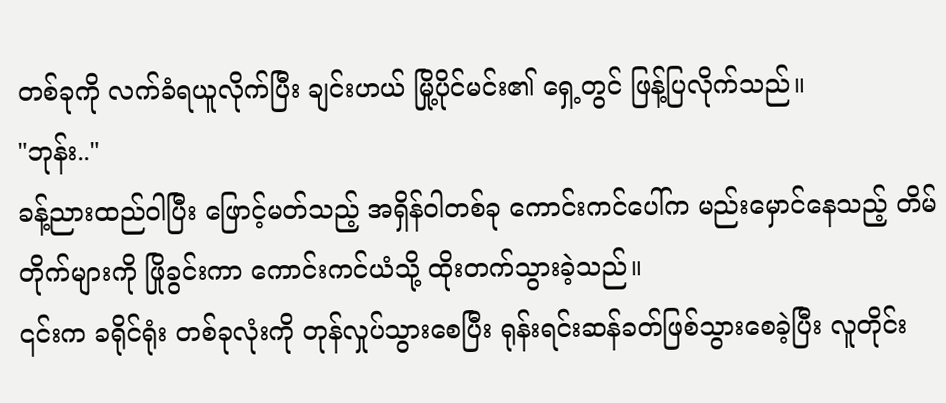တစ်ခုကို လက်ခံရယူလိုက်ပြီး ချင်းဟယ် မြို့ပိုင်မင်း၏ ရှေ့တွင် ဖြန့်ပြလိုက်သည်။
"ဘုန်း.."
ခန့်ညားထည်ဝါပြီး ဖြောင့်မတ်သည့် အရှိန်ဝါတစ်ခု ကောင်းကင်ပေါ်က မည်းမှောင်နေသည့် တိမ်တိုက်များကို ဖြိုခွင်းကာ ကောင်းကင်ယံသို့ ထိုးတက်သွားခဲ့သည်။
၎င်းက ခရိုင်ရုံး တစ်ခုလုံးကို တုန်လှုပ်သွားစေပြီး ရုန်းရင်းဆန်ခတ်ဖြစ်သွားစေခဲ့ပြီး လူတိုင်း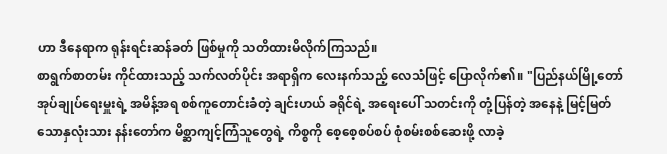ဟာ ဒီနေရာက ရုန်းရင်းဆန်ခတ် ဖြစ်မှုကို သတိထားမိလိုက်ကြသည်။
စာရွက်စာတမ်း ကိုင်ထားသည့် သက်လတ်ပိုင်း အရာရှိက လေးနက်သည့် လေသံဖြင့် ပြောလိုက်၏။ "ပြည်နယ်မြို့တော် အုပ်ချုပ်ရေးမှူးရဲ့ အမိန့်အရ စစ်ကူတောင်းခံတဲ့ ချင်းဟယ် ခရိုင်ရဲ့ အရေးပေါ် သတင်းကို တုံ့ပြန်တဲ့ အနေနဲ့ မြင့်မြတ်သောနှလုံးသား နန်းတော်က မိစ္ဆာကျင့်ကြံသူတွေရဲ့ ကိစ္စကို စေ့စေ့စပ်စပ် စုံစမ်းစစ်ဆေးဖို့ လာခဲ့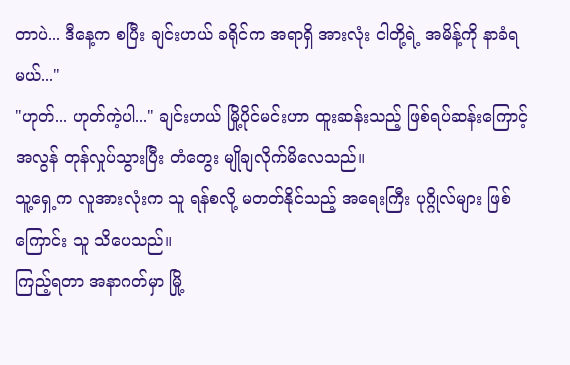တာပဲ... ဒီနေ့က စပြီး ချင်းဟယ် ခရိုင်က အရာရှိ အားလုံး ငါတို့ရဲ့ အမိန့်ကို နာခံရမယ်..."
"ဟုတ်... ဟုတ်ကဲ့ပါ..." ချင်းဟယ် မြို့ပိုင်မင်းဟာ ထူးဆန်းသည့် ဖြစ်ရပ်ဆန်းကြောင့် အလွန် တုန်လှုပ်သွားပြီး တံတွေး မျိုချလိုက်မိလေသည်။
သူ့ရှေ့က လူအားလုံးက သူ ရန်စလို့ မတတ်နိုင်သည့် အရေးကြီး ပုဂ္ဂိုလ်များ ဖြစ်ကြောင်း သူ သိပေသည်။
ကြည့်ရတာ အနာဂတ်မှာ မြို့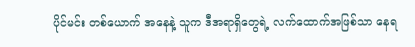ပိုင်မင်း တစ်ယောက် အနေနဲ့ သူက ဒီအရာရှိတွေရဲ့ လက်ထောက်အဖြစ်သာ နေရ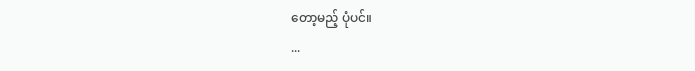တော့မည့် ပုံပင်။
...